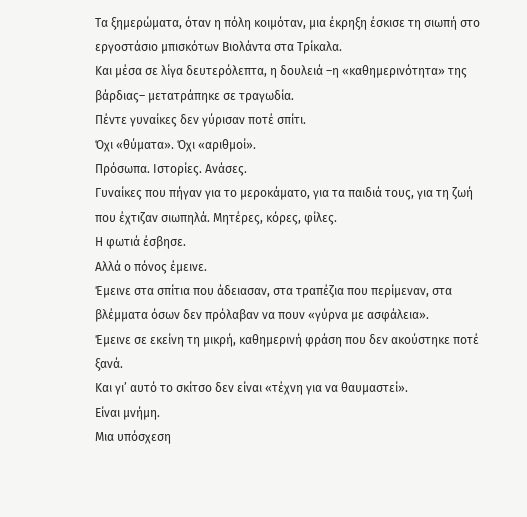Τα ξημερώματα, όταν η πόλη κοιμόταν, μια έκρηξη έσκισε τη σιωπή στο εργοστάσιο μπισκότων Βιολάντα στα Τρίκαλα.
Και μέσα σε λίγα δευτερόλεπτα, η δουλειά –η «καθημερινότητα» της βάρδιας– μετατράπηκε σε τραγωδία.
Πέντε γυναίκες δεν γύρισαν ποτέ σπίτι.
Όχι «θύματα». Όχι «αριθμοί».
Πρόσωπα. Ιστορίες. Ανάσες.
Γυναίκες που πήγαν για το μεροκάματο, για τα παιδιά τους, για τη ζωή που έχτιζαν σιωπηλά. Μητέρες, κόρες, φίλες.
Η φωτιά έσβησε.
Αλλά ο πόνος έμεινε.
Έμεινε στα σπίτια που άδειασαν, στα τραπέζια που περίμεναν, στα βλέμματα όσων δεν πρόλαβαν να πουν «γύρνα με ασφάλεια».
Έμεινε σε εκείνη τη μικρή, καθημερινή φράση που δεν ακούστηκε ποτέ ξανά.
Και γι’ αυτό το σκίτσο δεν είναι «τέχνη για να θαυμαστεί».
Είναι μνήμη.
Μια υπόσχεση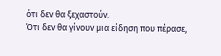ότι δεν θα ξεχαστούν.
Ότι δεν θα γίνουν μια είδηση που πέρασε,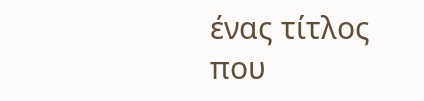ένας τίτλος που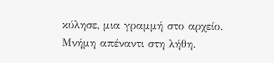κύλησε, μια γραμμή στο αρχείο.
Μνήμη απέναντι στη λήθη.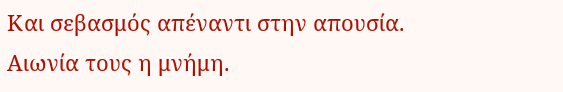Και σεβασμός απέναντι στην απουσία.
Αιωνία τους η μνήμη.